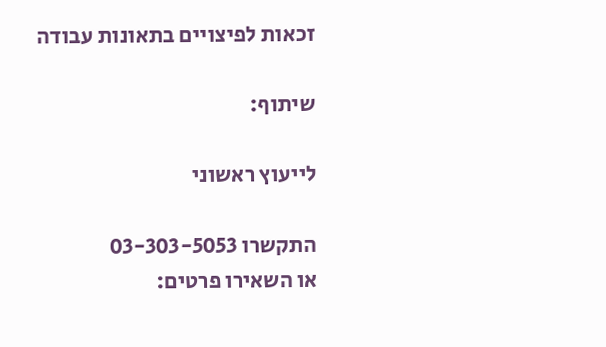זכאות לפיצויים בתאונות עבודה

שיתוף:

לייעוץ ראשוני

התקשרו 03-303-5053
או השאירו פרטים: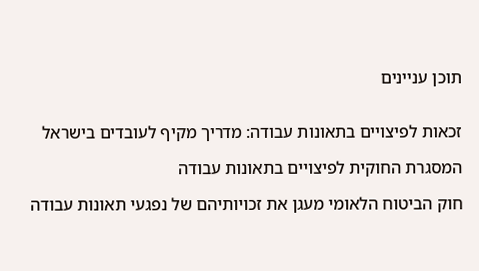תוכן עניינים


זכאות לפיצויים בתאונות עבודה: מדריך מקיף לעובדים בישראל

המסגרת החוקית לפיצויים בתאונות עבודה

חוק הביטוח הלאומי מעגן את זכויותיהם של נפגעי תאונות עבודה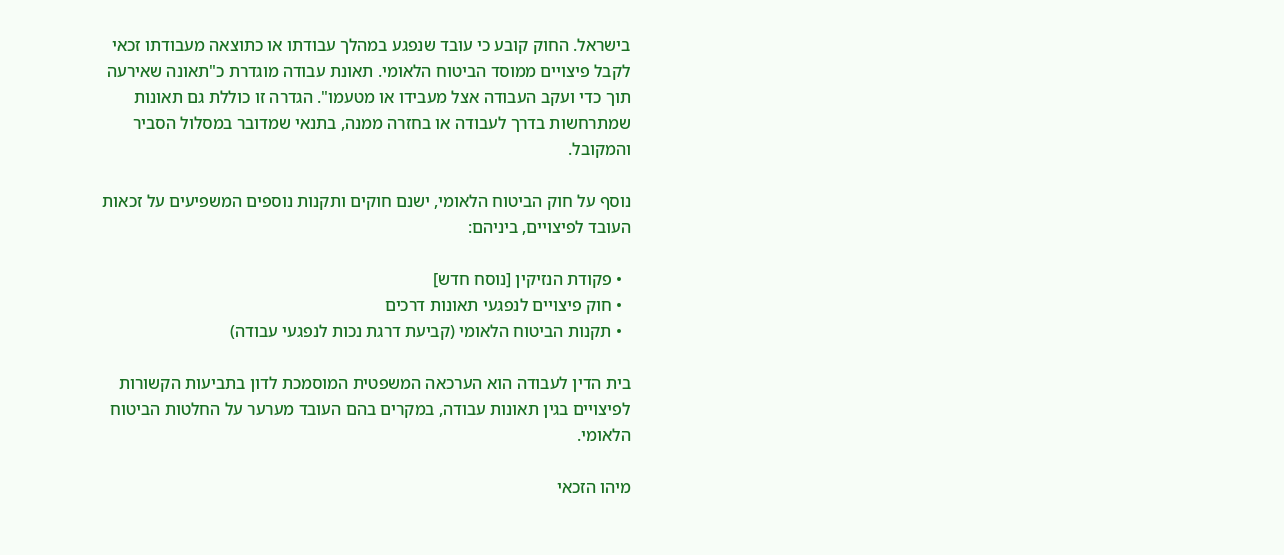בישראל. החוק קובע כי עובד שנפגע במהלך עבודתו או כתוצאה מעבודתו זכאי לקבל פיצויים ממוסד הביטוח הלאומי. תאונת עבודה מוגדרת כ"תאונה שאירעה תוך כדי ועקב העבודה אצל מעבידו או מטעמו". הגדרה זו כוללת גם תאונות שמתרחשות בדרך לעבודה או בחזרה ממנה, בתנאי שמדובר במסלול הסביר והמקובל.

נוסף על חוק הביטוח הלאומי, ישנם חוקים ותקנות נוספים המשפיעים על זכאות העובד לפיצויים, ביניהם:

  • פקודת הנזיקין [נוסח חדש]
  • חוק פיצויים לנפגעי תאונות דרכים
  • תקנות הביטוח הלאומי (קביעת דרגת נכות לנפגעי עבודה)

בית הדין לעבודה הוא הערכאה המשפטית המוסמכת לדון בתביעות הקשורות לפיצויים בגין תאונות עבודה, במקרים בהם העובד מערער על החלטות הביטוח הלאומי.

מיהו הזכאי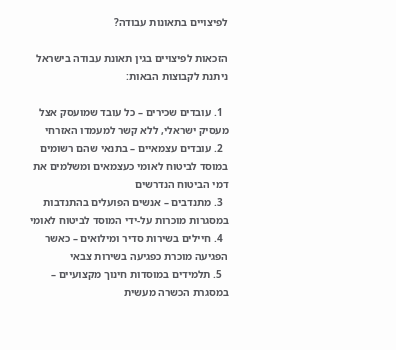לפיצויים בתאונות עבודה?

הזכאות לפיצויים בגין תאונת עבודה בישראל ניתנת לקבוצות הבאות:

  1. עובדים שכירים – כל עובד שמועסק אצל מעסיק ישראלי, ללא קשר למעמדו האזרחי
  2. עובדים עצמאיים – בתנאי שהם רשומים במוסד לביטוח לאומי כעצמאים ומשלמים את דמי הביטוח הנדרשים
  3. מתנדבים – אנשים הפועלים בהתנדבות במסגרות מוכרות על-ידי המוסד לביטוח לאומי
  4. חיילים בשירות סדיר ומילואים – כאשר הפגיעה מוכרת כפגיעה בשירות צבאי
  5. תלמידים במוסדות חינוך מקצועיים – במסגרת הכשרה מעשית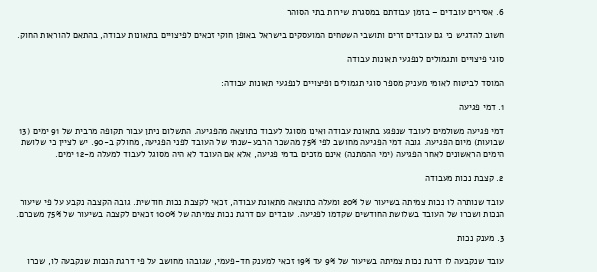6. אסירים עובדים – בזמן עבודתם במסגרת שירות בתי הסוהר

חשוב להדגיש כי גם עובדים זרים ותושבי השטחים המועסקים בישראל באופן חוקי זכאים לפיצויים בתאונות עבודה, בהתאם להוראות החוק.

סוגי פיצויים ותגמולים לנפגעי תאונות עבודה

המוסד לביטוח לאומי מעניק מספר סוגי תגמולים ופיצויים לנפגעי תאונות עבודה:

1. דמי פגיעה

דמי פגיעה משולמים לעובד שנפגע בתאונת עבודה ואינו מסוגל לעבוד כתוצאה מהפגיעה. התשלום ניתן עבור תקופה מרבית של 91 ימים (13 שבועות) מיום הפגיעה. גובה דמי הפגיעה מחושב לפי 75% מהשכר הרבע-שנתי של העובד לפני הפגיעה, מחולק ב-90. יש לציין כי שלושת הימים הראשונים לאחר הפגיעה (ימי ההמתנה) אינם מזכים בדמי פגיעה, אלא אם העובד לא היה מסוגל לעבוד למעלה מ-12 ימים.

2. קצבת נכות מעבודה

עובד שנותרה לו נכות צמיתה בשיעור של 20% ומעלה כתוצאה מתאונת עבודה, זכאי לקצבת נכות חודשית. גובה הקצבה נקבע על פי שיעור הנכות ושכרו של העובד בשלושת החודשים שקדמו לפגיעה. עובדים עם דרגת נכות צמיתה של 100% זכאים לקצבה בשיעור של 75% משכרם.

3. מענק נכות

עובד שנקבעה לו דרגת נכות צמיתה בשיעור של 9% עד 19% זכאי למענק חד-פעמי, שגובהו מחושב על פי דרגת הנכות שנקבעה לו, שכרו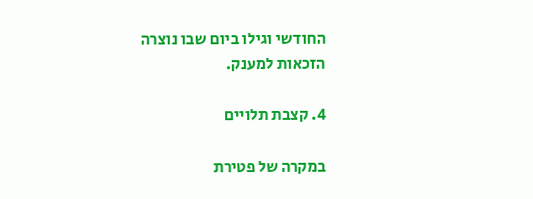החודשי וגילו ביום שבו נוצרה הזכאות למענק.

4. קצבת תלויים

במקרה של פטירת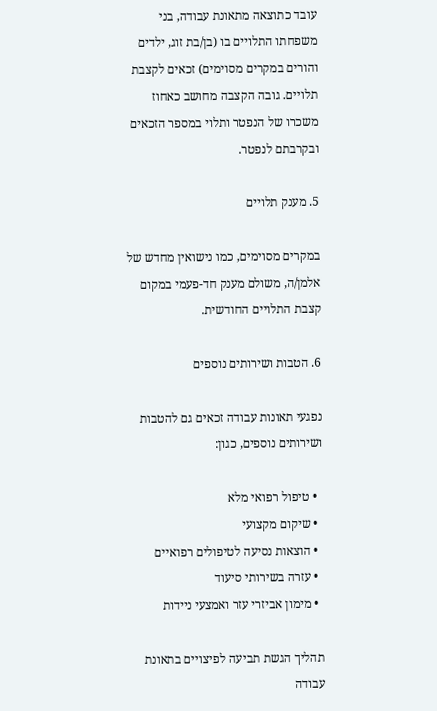עובד כתוצאה מתאונת עבודה, בני משפחתו התלויים בו (בן/בת זוג, ילדים והורים במקרים מסוימים) זכאים לקצבת תלויים. גובה הקצבה מחושב כאחוז משכרו של הנפטר ותלוי במספר הזכאים ובקרבתם לנפטר.

5. מענק תלויים

במקרים מסוימים, כמו נישואין מחדש של אלמן/ה, משולם מענק חד-פעמי במקום קצבת התלויים החודשית.

6. הטבות ושירותים נוספים

נפגעי תאונות עבודה זכאים גם להטבות ושירותים נוספים, כגון:

  • טיפול רפואי מלא
  • שיקום מקצועי
  • הוצאות נסיעה לטיפולים רפואיים
  • עזרה בשירותי סיעוד
  • מימון אביזרי עזר ואמצעי ניידות

תהליך הגשת תביעה לפיצויים בתאונת עבודה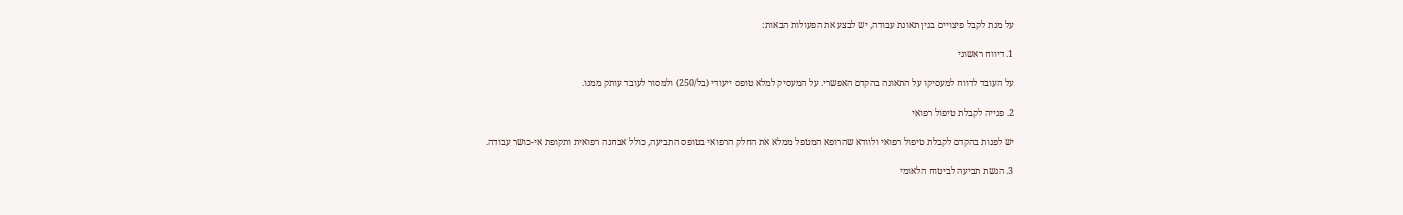על מנת לקבל פיצויים בגין תאונת עבודה, יש לבצע את הפעולות הבאות:

1. דיווח ראשוני

על העובד לדווח למעסיקו על התאונה בהקדם האפשרי. על המעסיק למלא טופס ייעודי (בל/250) ולמסור לעובד עותק ממנו.

2. פנייה לקבלת טיפול רפואי

יש לפנות בהקדם לקבלת טיפול רפואי ולוודא שהרופא המטפל ממלא את החלק הרפואי בטופס התביעה, כולל אבחנה רפואית ותקופת אי-כושר עבודה.

3. הגשת תביעה לביטוח הלאומי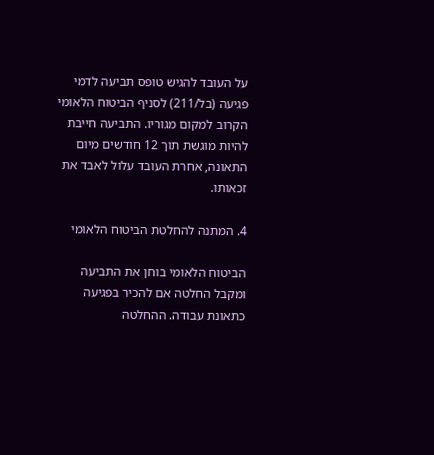על העובד להגיש טופס תביעה לדמי פגיעה (בל/211) לסניף הביטוח הלאומי הקרוב למקום מגוריו. התביעה חייבת להיות מוגשת תוך 12 חודשים מיום התאונה, אחרת העובד עלול לאבד את זכאותו.

4. המתנה להחלטת הביטוח הלאומי

הביטוח הלאומי בוחן את התביעה ומקבל החלטה אם להכיר בפגיעה כתאונת עבודה. ההחלטה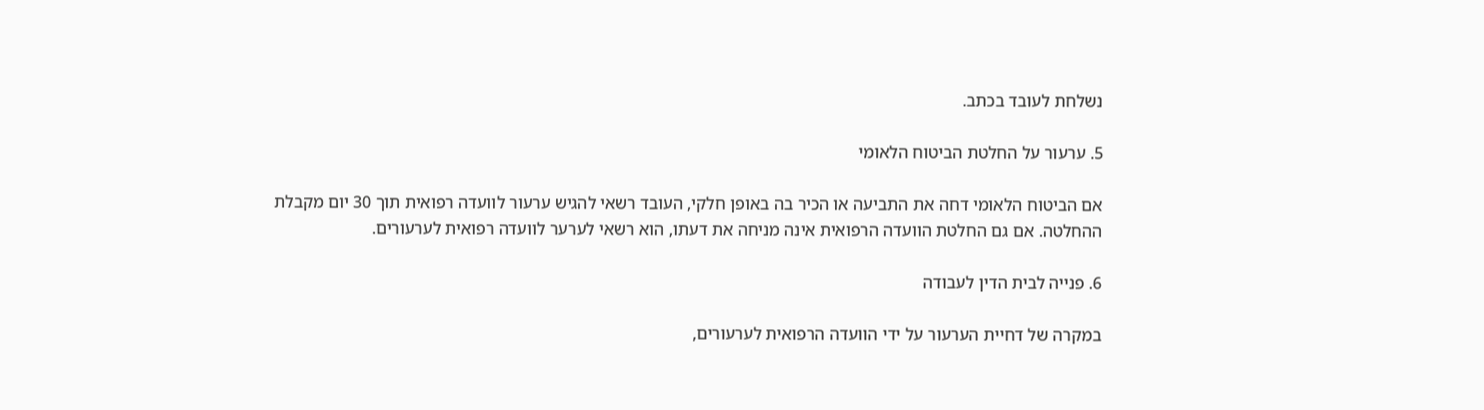נשלחת לעובד בכתב.

5. ערעור על החלטת הביטוח הלאומי

אם הביטוח הלאומי דחה את התביעה או הכיר בה באופן חלקי, העובד רשאי להגיש ערעור לוועדה רפואית תוך 30 יום מקבלת ההחלטה. אם גם החלטת הוועדה הרפואית אינה מניחה את דעתו, הוא רשאי לערער לוועדה רפואית לערעורים.

6. פנייה לבית הדין לעבודה

במקרה של דחיית הערעור על ידי הוועדה הרפואית לערעורים,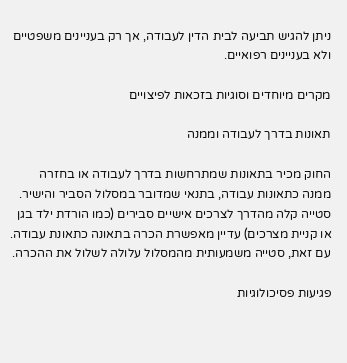ניתן להגיש תביעה לבית הדין לעבודה, אך רק בעניינים משפטיים ולא בעניינים רפואיים.

מקרים מיוחדים וסוגיות בזכאות לפיצויים

תאונות בדרך לעבודה וממנה

החוק מכיר בתאונות שמתרחשות בדרך לעבודה או בחזרה ממנה כתאונות עבודה, בתנאי שמדובר במסלול הסביר והישיר. סטייה קלה מהדרך לצרכים אישיים סבירים (כמו הורדת ילד בגן או קניית מצרכים) עדיין מאפשרת הכרה בתאונה כתאונת עבודה. עם זאת, סטייה משמעותית מהמסלול עלולה לשלול את ההכרה.

פגיעות פסיכולוגיות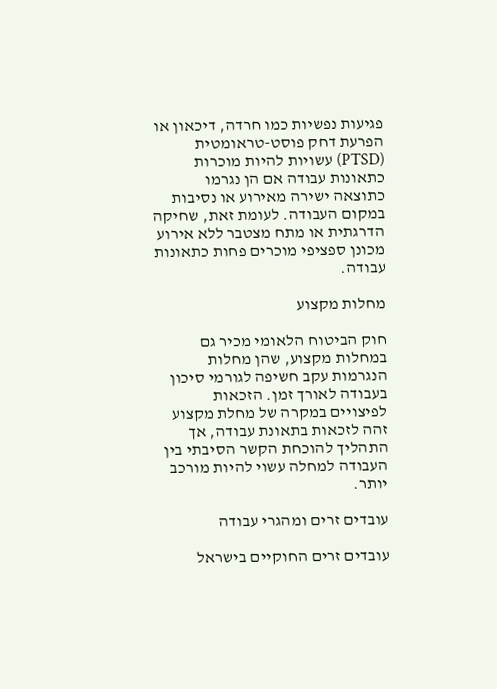פגיעות נפשיות כמו חרדה, דיכאון או הפרעת דחק פוסט-טראומטית (PTSD) עשויות להיות מוכרות כתאונות עבודה אם הן נגרמו כתוצאה ישירה מאירוע או נסיבות במקום העבודה. לעומת זאת, שחיקה הדרגתית או מתח מצטבר ללא אירוע מכונן ספציפי מוכרים פחות כתאונות עבודה.

מחלות מקצוע

חוק הביטוח הלאומי מכיר גם במחלות מקצוע, שהן מחלות הנגרמות עקב חשיפה לגורמי סיכון בעבודה לאורך זמן. הזכאות לפיצויים במקרה של מחלת מקצוע זהה לזכאות בתאונת עבודה, אך התהליך להוכחת הקשר הסיבתי בין העבודה למחלה עשוי להיות מורכב יותר.

עובדים זרים ומהגרי עבודה

עובדים זרים החוקיים בישראל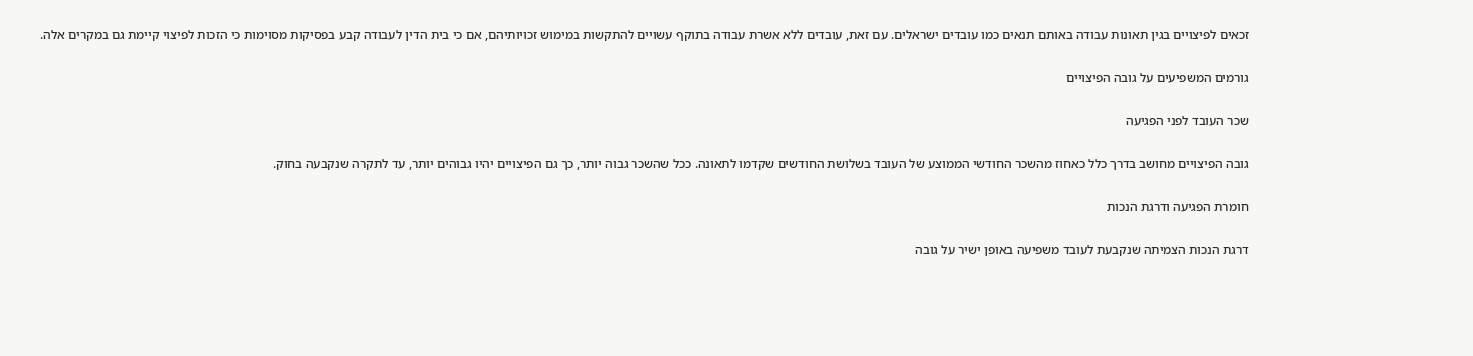זכאים לפיצויים בגין תאונות עבודה באותם תנאים כמו עובדים ישראלים. עם זאת, עובדים ללא אשרת עבודה בתוקף עשויים להתקשות במימוש זכויותיהם, אם כי בית הדין לעבודה קבע בפסיקות מסוימות כי הזכות לפיצוי קיימת גם במקרים אלה.

גורמים המשפיעים על גובה הפיצויים

שכר העובד לפני הפגיעה

גובה הפיצויים מחושב בדרך כלל כאחוז מהשכר החודשי הממוצע של העובד בשלושת החודשים שקדמו לתאונה. ככל שהשכר גבוה יותר, כך גם הפיצויים יהיו גבוהים יותר, עד לתקרה שנקבעה בחוק.

חומרת הפגיעה ודרגת הנכות

דרגת הנכות הצמיתה שנקבעת לעובד משפיעה באופן ישיר על גובה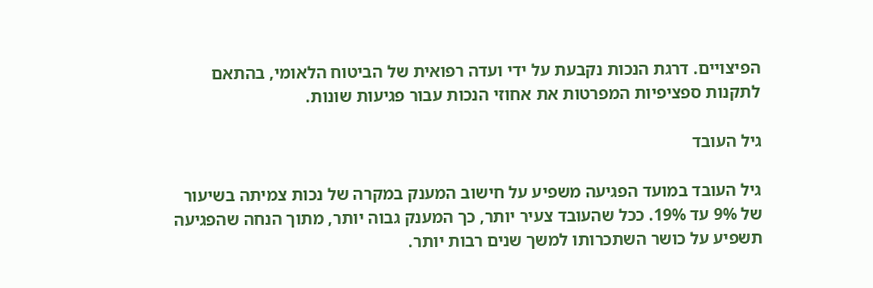הפיצויים. דרגת הנכות נקבעת על ידי ועדה רפואית של הביטוח הלאומי, בהתאם לתקנות ספציפיות המפרטות את אחוזי הנכות עבור פגיעות שונות.

גיל העובד

גיל העובד במועד הפגיעה משפיע על חישוב המענק במקרה של נכות צמיתה בשיעור של 9% עד 19%. ככל שהעובד צעיר יותר, כך המענק גבוה יותר, מתוך הנחה שהפגיעה תשפיע על כושר השתכרותו למשך שנים רבות יותר.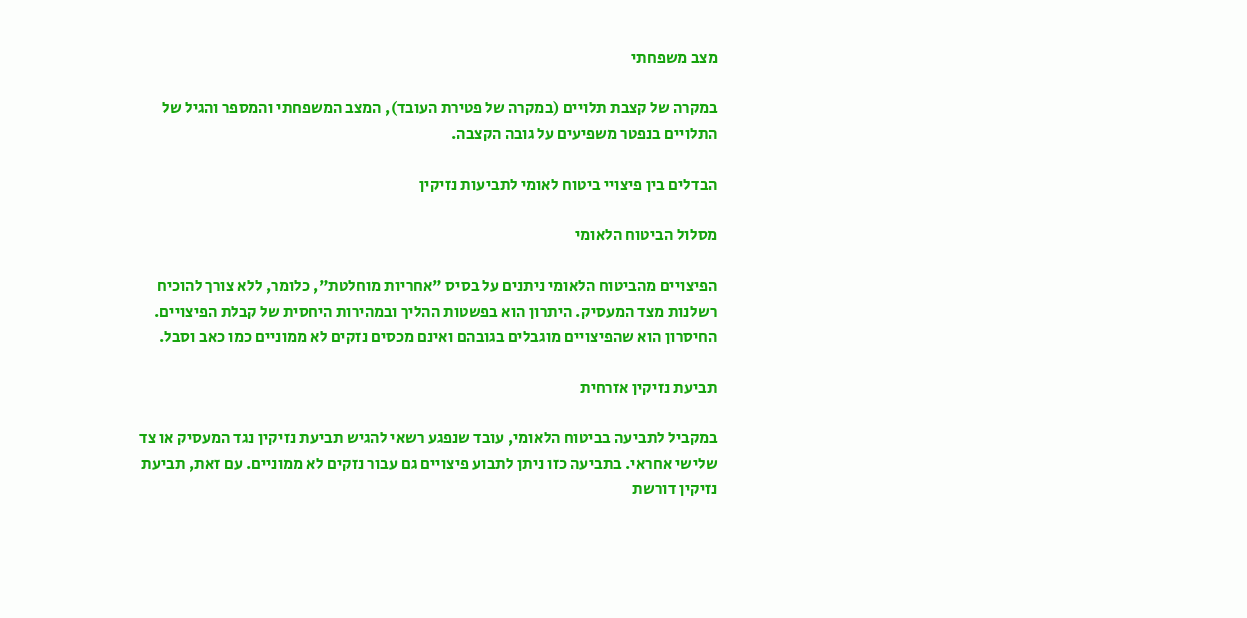מצב משפחתי

במקרה של קצבת תלויים (במקרה של פטירת העובד), המצב המשפחתי והמספר והגיל של התלויים בנפטר משפיעים על גובה הקצבה.

הבדלים בין פיצויי ביטוח לאומי לתביעות נזיקין

מסלול הביטוח הלאומי

הפיצויים מהביטוח הלאומי ניתנים על בסיס "אחריות מוחלטת", כלומר, ללא צורך להוכיח רשלנות מצד המעסיק. היתרון הוא בפשטות ההליך ובמהירות היחסית של קבלת הפיצויים. החיסרון הוא שהפיצויים מוגבלים בגובהם ואינם מכסים נזקים לא ממוניים כמו כאב וסבל.

תביעת נזיקין אזרחית

במקביל לתביעה בביטוח הלאומי, עובד שנפגע רשאי להגיש תביעת נזיקין נגד המעסיק או צד שלישי אחראי. בתביעה כזו ניתן לתבוע פיצויים גם עבור נזקים לא ממוניים. עם זאת, תביעת נזיקין דורשת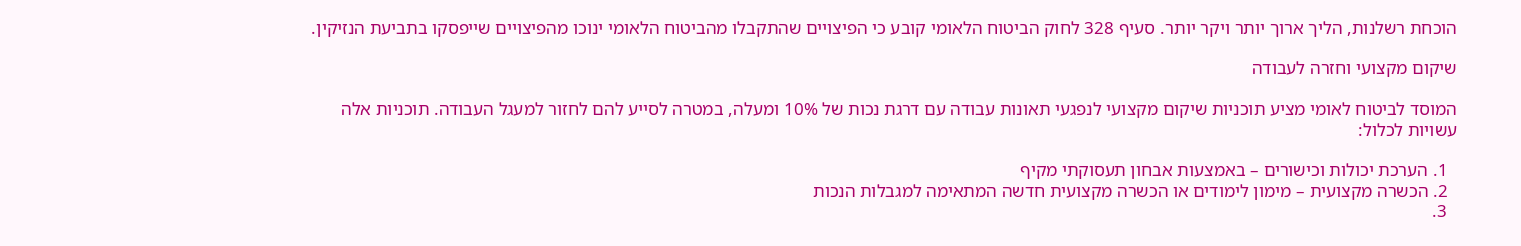הוכחת רשלנות, הליך ארוך יותר ויקר יותר. סעיף 328 לחוק הביטוח הלאומי קובע כי הפיצויים שהתקבלו מהביטוח הלאומי ינוכו מהפיצויים שייפסקו בתביעת הנזיקין.

שיקום מקצועי וחזרה לעבודה

המוסד לביטוח לאומי מציע תוכניות שיקום מקצועי לנפגעי תאונות עבודה עם דרגת נכות של 10% ומעלה, במטרה לסייע להם לחזור למעגל העבודה. תוכניות אלה עשויות לכלול:

  1. הערכת יכולות וכישורים – באמצעות אבחון תעסוקתי מקיף
  2. הכשרה מקצועית – מימון לימודים או הכשרה מקצועית חדשה המתאימה למגבלות הנכות
  3.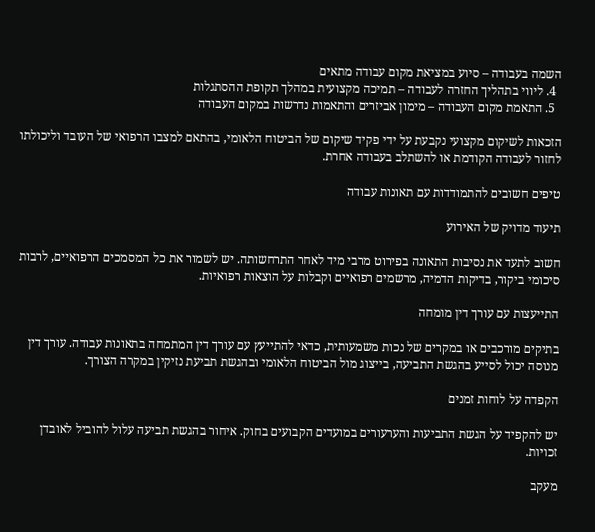השמה בעבודה – סיוע במציאת מקום עבודה מתאים
  4. ליווי בתהליך החזרה לעבודה – תמיכה מקצועית במהלך תקופת ההסתגלות
  5. התאמת מקום העבודה – מימון אביזרים והתאמות נדרשות במקום העבודה

הזכאות לשיקום מקצועי נקבעת על ידי פקיד שיקום של הביטוח הלאומי, בהתאם למצבו הרפואי של העובד וליכולתו לחזור לעבודה הקודמת או להשתלב בעבודה אחרת.

טיפים חשובים להתמודדות עם תאונות עבודה

תיעוד מדויק של האירוע

חשוב לתעד את נסיבות התאונה בפירוט מרבי מיד לאחר התרחשותה. יש לשמור את כל המסמכים הרפואיים, לרבות סיכומי ביקור, בדיקות הדמיה, מרשמים רפואיים וקבלות על הוצאות רפואיות.

התייעצות עם עורך דין מומחה

בתיקים מורכבים או במקרים של נכות משמעותית, כדאי להתייעץ עם עורך דין המתמחה בתאונות עבודה. עורך דין מנוסה יכול לסייע בהגשת התביעה, בייצוג מול הביטוח הלאומי ובהגשת תביעת נזיקין במקרה הצורך.

הקפדה על לוחות זמנים

יש להקפיד על הגשת התביעות והערעורים במועדים הקבועים בחוק. איחור בהגשת תביעה עלול להוביל לאובדן זכויות.

מעקב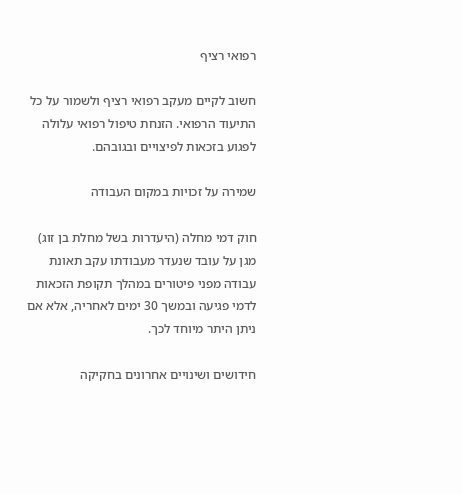רפואי רציף

חשוב לקיים מעקב רפואי רציף ולשמור על כל התיעוד הרפואי. הזנחת טיפול רפואי עלולה לפגוע בזכאות לפיצויים ובגובהם.

שמירה על זכויות במקום העבודה

חוק דמי מחלה (היעדרות בשל מחלת בן זוג) מגן על עובד שנעדר מעבודתו עקב תאונת עבודה מפני פיטורים במהלך תקופת הזכאות לדמי פגיעה ובמשך 30 ימים לאחריה, אלא אם ניתן היתר מיוחד לכך.

חידושים ושינויים אחרונים בחקיקה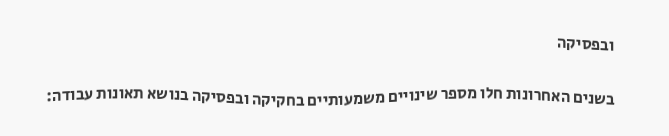ובפסיקה

בשנים האחרונות חלו מספר שינויים משמעותיים בחקיקה ובפסיקה בנושא תאונות עבודה: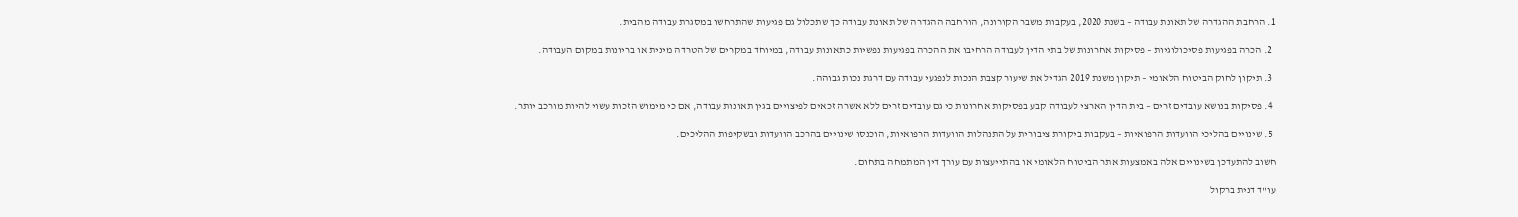1. הרחבת ההגדרה של תאונת עבודה – בשנת 2020, בעקבות משבר הקורונה, הורחבה ההגדרה של תאונת עבודה כך שתכלול גם פגיעות שהתרחשו במסגרת עבודה מהבית.

  2. הכרה בפגיעות פסיכולוגיות – פסיקות אחרונות של בתי הדין לעבודה הרחיבו את ההכרה בפגיעות נפשיות כתאונות עבודה, במיוחד במקרים של הטרדה מינית או בריונות במקום העבודה.

  3. תיקון לחוק הביטוח הלאומי – תיקון משנת 2019 הגדיל את שיעור קצבת הנכות לנפגעי עבודה עם דרגת נכות גבוהה.

  4. פסיקות בנושא עובדים זרים – בית הדין הארצי לעבודה קבע בפסיקות אחרונות כי גם עובדים זרים ללא אשרה זכאים לפיצויים בגין תאונות עבודה, אם כי מימוש הזכות עשוי להיות מורכב יותר.

  5. שינויים בהליכי הוועדות הרפואיות – בעקבות ביקורת ציבורית על התנהלות הוועדות הרפואיות, הוכנסו שינויים בהרכב הוועדות ובשקיפות ההליכים.

חשוב להתעדכן בשינויים אלה באמצעות אתר הביטוח הלאומי או בהתייעצות עם עורך דין המתמחה בתחום.

עו"ד דנית ברקול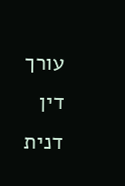עורך דין דנית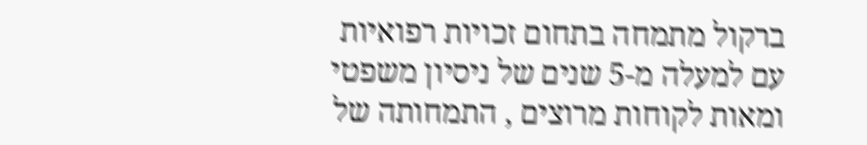ברקול מתמחה בתחום זכויות רפואיות עם למעלה מ-5 שנים של ניסיון משפטי ומאות לקוחות מרוצים , התמחותה של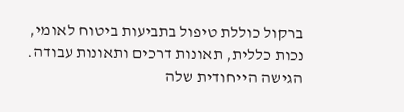ברקול כוללת טיפול בתביעות ביטוח לאומי, נכות כללית, תאונות דרכים ותאונות עבודה. הגישה הייחודית שלה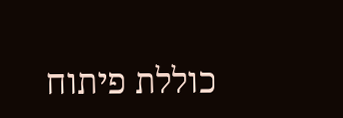כוללת פיתוח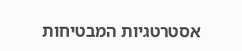אסטרטגיות המבטיחות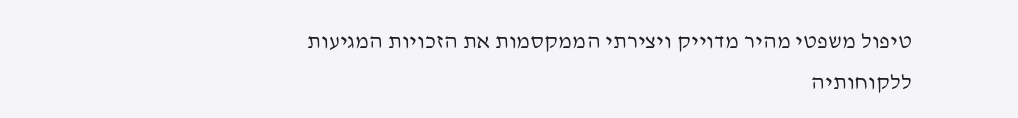טיפול משפטי מהיר מדוייק ויצירתי הממקסמות את הזכויות המגיעות ללקוחותיה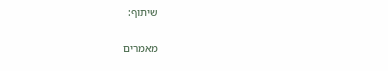שיתוף:

מאמרים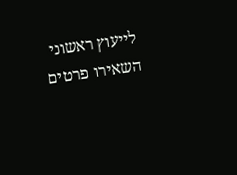לייעוץ ראשוני השאירו פרטים